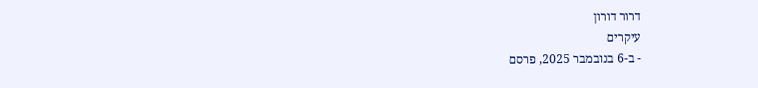דרור דורון
עיקרים
- ב-6 בנובמבר 2025, פרסם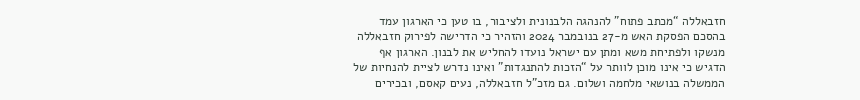חזבאללה “מכתב פתוח” להנהגה הלבנונית ולציבור, בו טען כי הארגון עמד בהסכם הפסקת האש מ-27 בנובמבר 2024 והזהיר כי הדרישה לפירוק חזבאללה מנשקו ולפתיחת משא ומתן עם ישראל נועדו להחליש את לבנון. הארגון אף הדגיש כי אינו מוכן לוותר על “הזכות להתנגדות” ואינו נדרש לציית להנחיות של הממשלה בנושאי מלחמה ושלום. גם מזכ”ל חזבאללה, נעים קאסם, ובכירים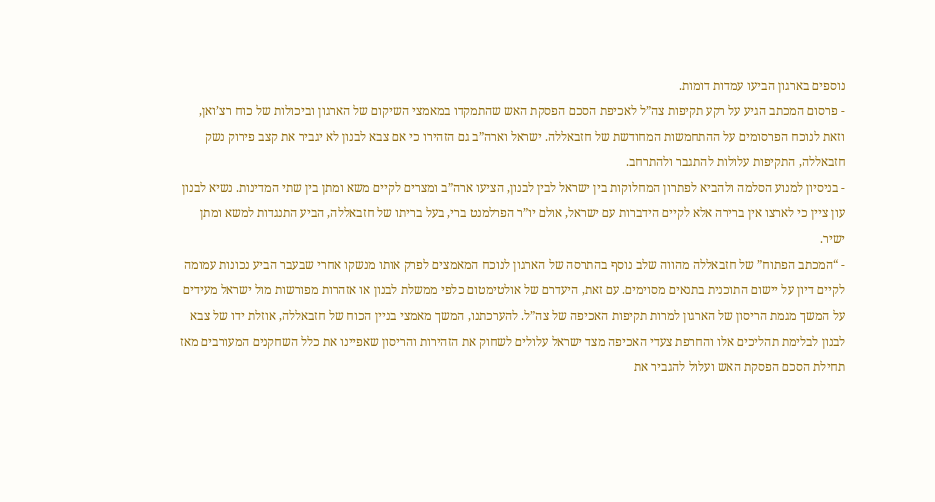נוספים בארגון הביעו עמדות דומות.
- פרסום המכתב הגיע על רקע תקיפות צה”ל לאכיפת הסכם הפסקת האש שהתמקדו במאמצי השיקום של הארגון וביכולות של כוח רצ’ואן, וזאת לנוכח הפרסומים על ההתחמשות המחודשת של חזבאללה. ישראל וארה”ב גם הזהירו כי אם צבא לבנון לא יגביר את קצב פירוק נשק חזבאללה, התקיפות עלולות להתגבר ולהתרחב.
- בניסיון למנוע הסלמה ולהביא לפתרון המחלוקות בין ישראל לבין לבנון, הציעו ארה”ב ומצרים לקיים משא ומתן בין שתי המדינות. נשיא לבנון עון ציין כי לארצו אין ברירה אלא לקיים הידברות עם ישראל, אולם יו”ר הפרלמנט ברי, בעל בריתו של חזבאללה, הביע התנגדות למשא ומתן ישיר.
- “המכתב הפתוח” של חזבאללה מהווה שלב נוסף בהתרסה של הארגון לנוכח המאמצים לפרק אותו מנשקו אחרי שבעבר הביע נכונות עמומה לקיים דיון על יישום התוכנית בתנאים מסוימים. עם זאת, היעדרם של אולטימטום כלפי ממשלת לבנון או אזהרות מפורשות מול ישראל מעידים על המשך מגמת הריסון של הארגון למרות תקיפות האכיפה של צה”ל. להערכתנו, המשך מאמצי בניין הכוח של חזבאללה, אוזלת ידו של צבא לבנון לבלימת תהליכים אלו והחרפת צעדי האכיפה מצד ישראל עלולים לשחוק את הזהירות והריסון שאפיינו את כלל השחקנים המעורבים מאז תחילת הסכם הפסקת האש ועלול להגביר את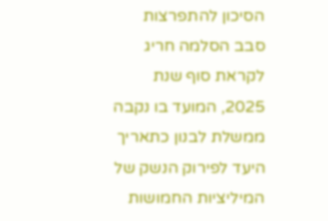הסיכון להתפרצות סבב הסלמה חריג לקראת סוף שנת 2025, המועד בו נקבה ממשלת לבנון כתאריך היעד לפירוק הנשק של המיליציות החמושות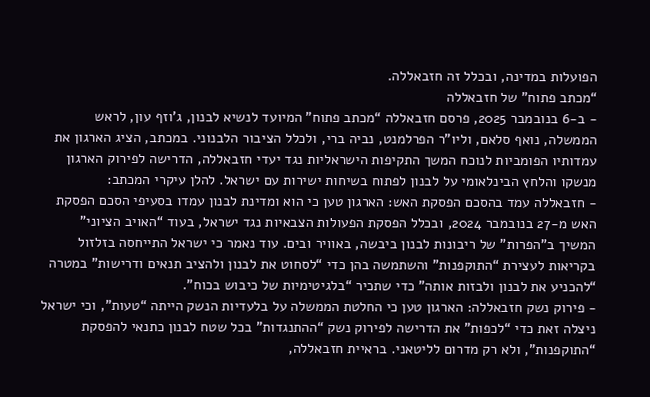הפועלות במדינה, ובכלל זה חזבאללה.
“מכתב פתוח” של חזבאללה
- ב-6 בנובמבר 2025, פרסם חזבאללה “מכתב פתוח” המיועד לנשיא לבנון, ג’וזף עון, לראש הממשלה, נואף סלאם, וליו”ר הפרלמנט, נביה ברי, ולכלל הציבור הלבנוני. במכתב, הציג הארגון את עמדותיו הפומביות לנוכח המשך התקיפות הישראליות נגד יעדי חזבאללה, הדרישה לפירוק הארגון מנשקו והלחץ הבינלאומי על לבנון לפתוח בשיחות ישירות עם ישראל. להלן עיקרי המכתב:
- חזבאללה עמד בהסכם הפסקת האש: הארגון טען כי הוא ומדינת לבנון עמדו בסעיפי הסכם הפסקת האש מ-27 בנובמבר 2024, ובכלל הפסקת הפעולות הצבאיות נגד ישראל, בעוד “האויב הציוני” המשיך ב”הפרות” של ריבונות לבנון ביבשה, באוויר ובים. עוד נאמר כי ישראל התייחסה בזלזול בקריאות לעצירת “התוקפנות” והשתמשה בהן כדי “לסחוט את לבנון ולהציב תנאים ודרישות” במטרה “להכניע את לבנון ולבזות אותה” כדי שתכיר “בלגיטימיות של כיבוש בכוח”.
- פירוק נשק חזבאללה: הארגון טען כי החלטת הממשלה על בלעדיות הנשק הייתה “טעות”, וכי ישראל ניצלה זאת כדי “לכפות” את הדרישה לפירוק נשק “ההתנגדות” בכל שטח לבנון כתנאי להפסקת “התוקפנות”, ולא רק מדרום לליטאני. בראיית חזבאללה,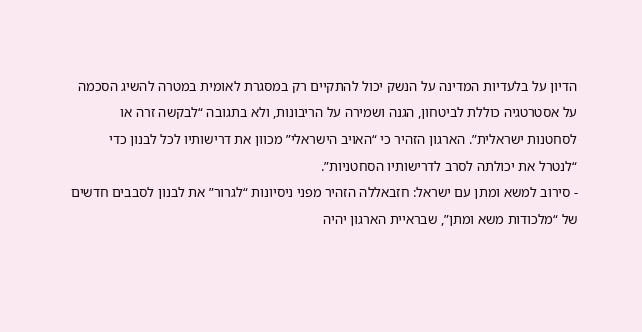הדיון על בלעדיות המדינה על הנשק יכול להתקיים רק במסגרת לאומית במטרה להשיג הסכמה על אסטרטגיה כוללת לביטחון, הגנה ושמירה על הריבונות, ולא בתגובה “לבקשה זרה או לסחטנות ישראלית”. הארגון הזהיר כי “האויב הישראלי” מכוון את דרישותיו לכל לבנון כדי “לנטרל את יכולתה לסרב לדרישותיו הסחטניות”.
- סירוב למשא ומתן עם ישראל: חזבאללה הזהיר מפני ניסיונות “לגרור” את לבנון לסבבים חדשים של “מלכודות משא ומתן”, שבראיית הארגון יהיה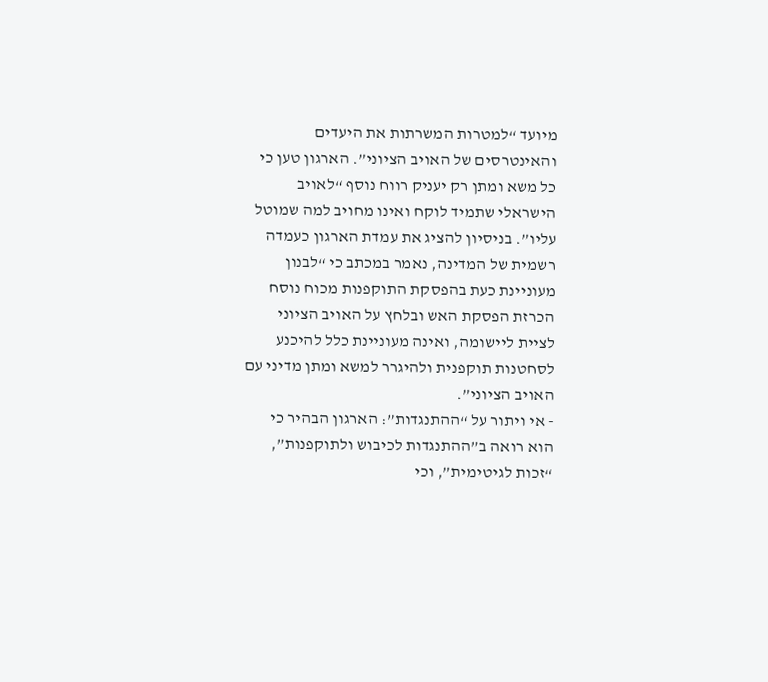מיועד “למטרות המשרתות את היעדים והאינטרסים של האויב הציוני”. הארגון טען כי כל משא ומתן רק יעניק רווח נוסף “לאויב הישראלי שתמיד לוקח ואינו מחויב למה שמוטל עליו”. בניסיון להציג את עמדת הארגון כעמדה רשמית של המדינה, נאמר במכתב כי “לבנון מעוניינת כעת בהפסקת התוקפנות מכוח נוסח הכרזת הפסקת האש ובלחץ על האויב הציוני לציית ליישומה, ואינה מעוניינת כלל להיכנע לסחטנות תוקפנית ולהיגרר למשא ומתן מדיני עם האויב הציוני”.
- אי ויתור על “ההתנגדות”: הארגון הבהיר כי הוא רואה ב”ההתנגדות לכיבוש ולתוקפנות”, “זכות לגיטימית”, וכי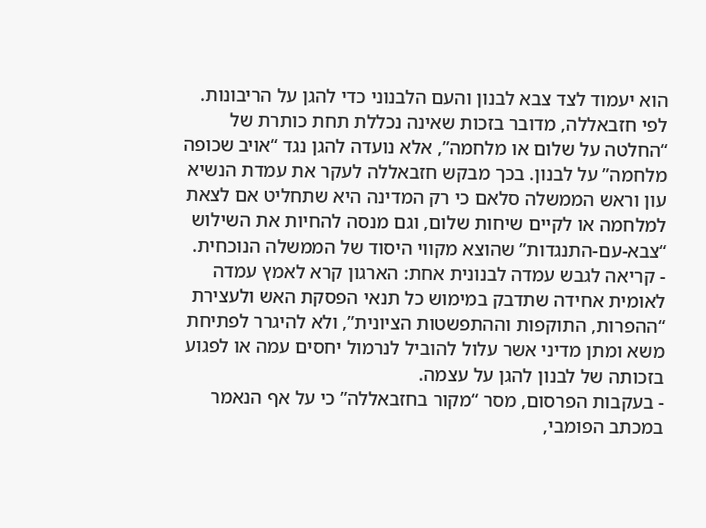הוא יעמוד לצד צבא לבנון והעם הלבנוני כדי להגן על הריבונות. לפי חזבאללה, מדובר בזכות שאינה נכללת תחת כותרת של “החלטה על שלום או מלחמה”, אלא נועדה להגן נגד “אויב שכופה מלחמה” על לבנון. בכך מבקש חזבאללה לעקר את עמדת הנשיא עון וראש הממשלה סלאם כי רק המדינה היא שתחליט אם לצאת למלחמה או לקיים שיחות שלום, וגם מנסה להחיות את השילוש “צבא-עם-התנגדות” שהוצא מקווי היסוד של הממשלה הנוכחית.
- קריאה לגבש עמדה לבנונית אחת: הארגון קרא לאמץ עמדה לאומית אחידה שתדבק במימוש כל תנאי הפסקת האש ולעצירת “ההפרות, התוקפות וההתפשטות הציונית”, ולא להיגרר לפתיחת משא ומתן מדיני אשר עלול להוביל לנרמול יחסים עמה או לפגוע בזכותה של לבנון להגן על עצמה.
- בעקבות הפרסום, מסר “מקור בחזבאללה” כי על אף הנאמר במכתב הפומבי,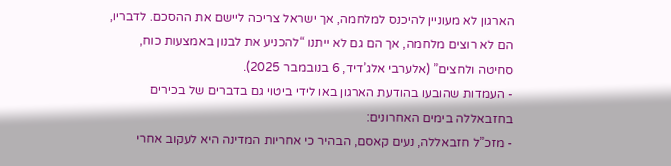הארגון לא מעוניין להיכנס למלחמה, אך ישראל צריכה ליישם את ההסכם. לדבריו, הם לא רוצים מלחמה, אך הם גם לא ייתנו “להכניע את לבנון באמצעות כוח, סחיטה ולחצים” (אלערבי אלג’דיד, 6 בנובמבר 2025).
- העמדות שהובעו בהודעת הארגון באו לידי ביטוי גם בדברים של בכירים בחזבאללה בימים האחרונים:
- מזכ”ל חזבאללה, נעים קאסם, הבהיר כי אחריות המדינה היא לעקוב אחרי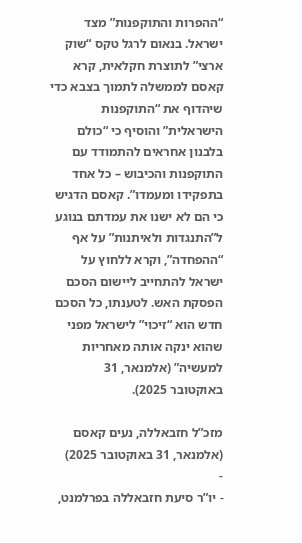“ההפרות והתוקפנות” מצד ישראל. בנאום לרגל טקס “שוק ארצי” לתוצרת חקלאית, קרא קאסם לממשלה לתמוך בצבא כדי שיהדוף את “התוקפנות הישראלית” והוסיף כי “כולם בלבנון אחראים להתמודד עם התוקפנות והכיבוש – כל אחד בתפקידו ומעמדו”. קאסם הדגיש כי הם לא ישנו את עמדתם בנוגע ל”התנגדות ולאיתנות” על אף “ההפחדה”, וקרא ללחוץ על ישראל להתחייב ליישום הסכם הפסקת האש. לטענתו, כל הסכם חדש הוא “זיכוי” לישראל מפני שהוא ינקה אותה מאחריות למעשיה” (אלמנאר, 31 באוקטובר 2025).

מזכ”ל חזבאללה, נעים קאסם (אלמנאר, 31 באוקטובר 2025)
-
- יו”ר סיעת חזבאללה בפרלמנט,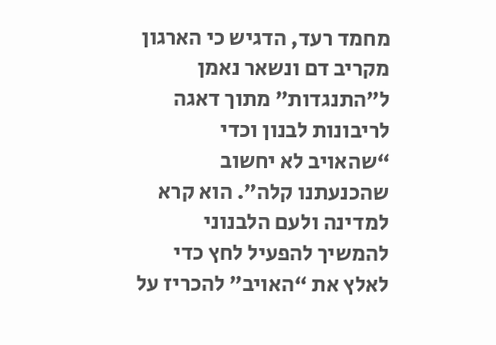מחמד רעד, הדגיש כי הארגון מקריב דם ונשאר נאמן ל”התנגדות” מתוך דאגה לריבונות לבנון וכדי “שהאויב לא יחשוב שהכנעתנו קלה”. הוא קרא למדינה ולעם הלבנוני להמשיך להפעיל לחץ כדי לאלץ את “האויב” להכריז על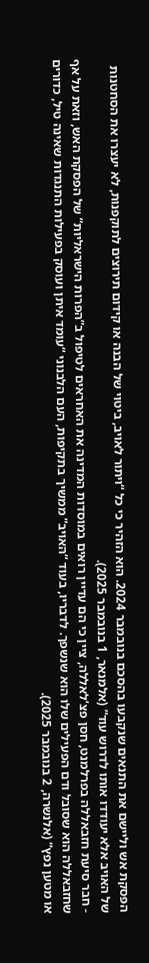הפסקת אש וליישם את התנאים שנקבעו בהסכם בנובמבר 2024. הוא הזהיר כי כל “ויתור לאויב, ביטוי של הבנה או קידום תירוצים לתוקפנות, לא יעצרו את הסחטנות של האויב אלא יעודדו אותו לדרוש עוד” (אלמנאר, 1 בנובמבר 2025).
- חבר סיעת חזבאללה בפרלמנט, חסן פצ’לאללה, ציין כי הם עדיין רואים במוסדות המדינה את האחראים לטיפול ב”הפרות הישראליות” של הפסקת האש, וזאת על אף שחזבאללה הוא שסובל ודם הפעילים שלו הוא שנשפך. לדבריו, בעוד “האויב” ממשיך בתקיפות, העם הלבנוני “עומד איתן ועוסק בפעילות התנגדות שאינה טיל, כדורים או מטען נפץ” (אלנשרה, 2 בנובמבר 2025).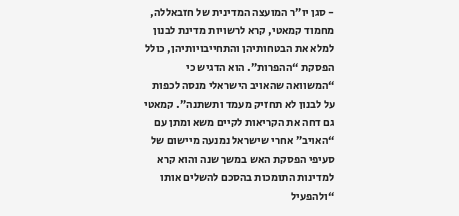- סגן יו”ר המועצה המדינית של חזבאללה, מחמוד קמאטי, קרא לרשויות מדינת לבנון למלא את הבטחותיהן והתחייבויותיהן, כולל הפסקת “ההפרות”. הוא הדגיש כי “המשוואה שהאויב הישראלי מנסה לכפות על לבנון לא תחזיק מעמד ותשתנה”. קמאטי גם דחה את הקריאות לקיים משא ומתן עם “האויב” אחרי שישראל נמנעה מיישום של סעיפי הפסקת האש במשך שנה והוא קרא למדינות התומכות בהסכם להשלים אותו “ולהפעיל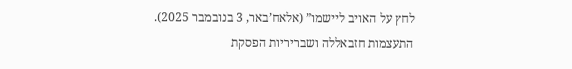לחץ על האויב ליישמו” (אלאח’באר, 3 בנובמבר 2025).
התעצמות חזבאללה ושבריריות הפסקת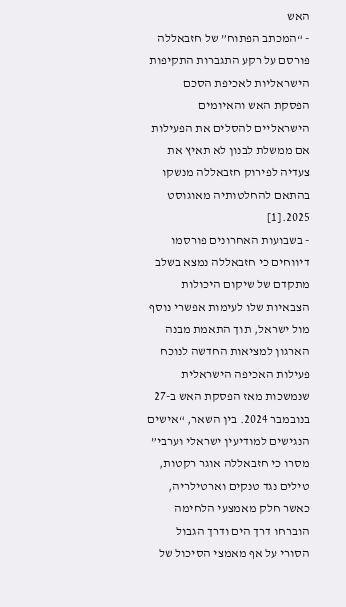האש
- “המכתב הפתוח” של חזבאללה פורסם על רקע התגברות התקיפות הישראליות לאכיפת הסכם הפסקת האש והאיומים הישראליים להסלים את הפעילות אם ממשלת לבנון לא תאיץ את צעדיה לפירוק חזבאללה מנשקו בהתאם להחלטותיה מאוגוסט 2025.[1]
- בשבועות האחרונים פורסמו דיווחים כי חזבאללה נמצא בשלב מתקדם של שיקום היכולות הצבאיות שלו לעימות אפשרי נוסף מול ישראל, תוך התאמת מבנה הארגון למציאות החדשה לנוכח פעילות האכיפה הישראלית שנמשכות מאז הפסקת האש ב-27 בנובמבר 2024. בין השאר, “אישים הנגישים למודיעין ישראלי וערבי” מסרו כי חזבאללה אוגר רקטות, טילים נגד טנקים וארטילריה, כאשר חלק מאמצעי הלחימה הוברחו דרך הים ודרך הגבול הסורי על אף מאמצי הסיכול של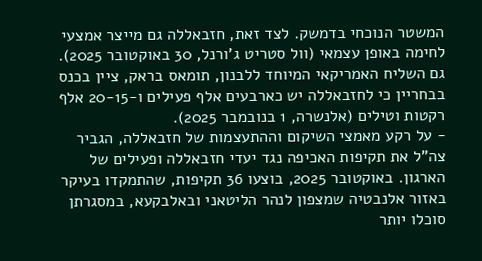המשטר הנוכחי בדמשק. לצד זאת, חזבאללה גם מייצר אמצעי לחימה באופן עצמאי (וול סטריט ג’ורנל, 30 באוקטובר 2025). גם השליח האמריקאי המיוחד ללבנון, תומאס בראק, ציין בכנס בבחריין כי לחזבאללה יש כארבעים אלף פעילים ו-20-15 אלף רקטות וטילים (אלנשרה, 1 בנובמבר 2025).
- על רקע מאמצי השיקום וההתעצמות של חזבאללה, הגביר צה”ל את תקיפות האכיפה נגד יעדי חזבאללה ופעילים של הארגון. באוקטובר 2025, בוצעו 36 תקיפות, שהתמקדו בעיקר באזור אלנבטיה שמצפון לנהר הליטאני ובאלבקעא, במסגרתן סוכלו יותר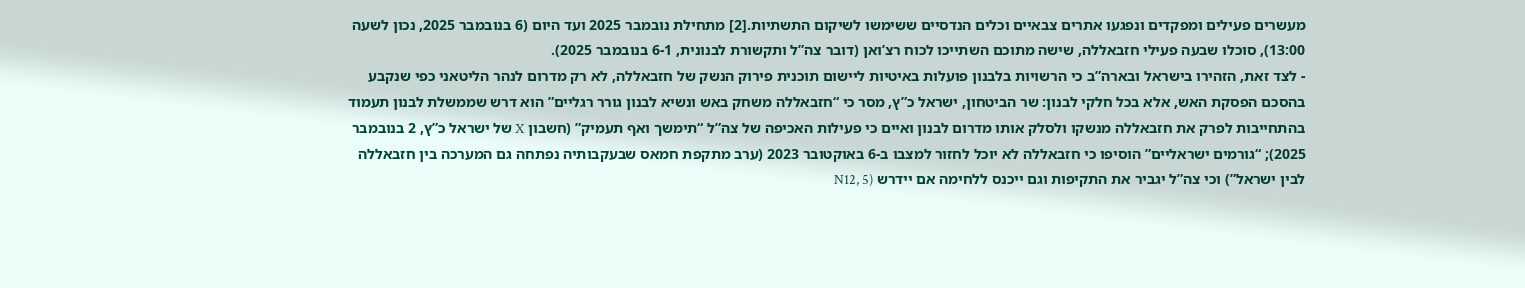מעשרים פעילים ומפקדים ונפגעו אתרים צבאיים וכלים הנדסיים ששימשו לשיקום התשתיות.[2] מתחילת נובמבר 2025 ועד היום (6 בנובמבר 2025, נכון לשעה 13:00), סוכלו שבעה פעילי חזבאללה, שישה מתוכם השתייכו לכוח רצ’ואן (דובר צה”ל ותקשורת לבנונית, 6-1 בנובמבר 2025).
- לצד זאת, הזהירו בישראל ובארה”ב כי הרשויות בלבנון פועלות באיטיות ליישום תוכנית פירוק הנשק של חזבאללה, לא רק מדרום לנהר הליטאני כפי שנקבע בהסכם הפסקת האש, אלא בכל חלקי לבנון: שר הביטחון, ישראל כ”ץ, מסר כי “חזבאללה משחק באש ונשיא לבנון גורר רגליים” הוא דרש שממשלת לבנון תעמוד בהתחייבות לפרק את חזבאללה מנשקו ולסלק אותו מדרום לבנון ואיים כי פעילות האכיפה של צה”ל “תימשך ואף תעמיק” (חשבון X של ישראל כ”ץ, 2 בנובמבר 2025); “גורמים ישראליים” הוסיפו כי חזבאללה לא יוכל לחזור למצבו ב-6 באוקטובר 2023 (ערב מתקפת חמאס שבעקבותיה נפתחה גם המערכה בין חזבאללה לבין ישראל”) וכי צה”ל יגביר את התקיפות וגם ייכנס ללחימה אם יידרש (N12, 5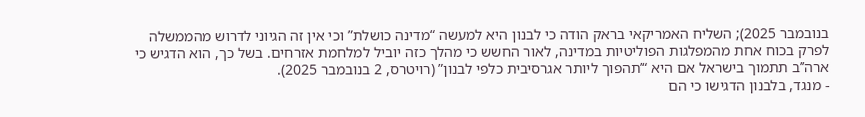בנובמבר 2025); השליח האמריקאי בראק הודה כי לבנון היא למעשה “מדינה כושלת” וכי אין זה הגיוני לדרוש מהממשלה לפרק בכוח אחת מהמפלגות הפוליטיות במדינה, לאור החשש כי מהלך כזה יוביל למלחמת אזרחים. בשל כך, הוא הדגיש כי ארה’’ב תתמוך בישראל אם היא “’תהפוך ליותר אגרסיבית כלפי לבנון” (רויטרס, 2 בנובמבר 2025).
- מנגד, בלבנון הדגישו כי הם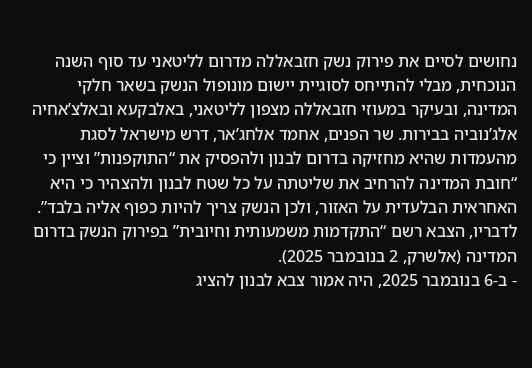נחושים לסיים את פירוק נשק חזבאללה מדרום לליטאני עד סוף השנה הנוכחית, מבלי להתייחס לסוגיית יישום מונופול הנשק בשאר חלקי המדינה, ובעיקר במעוזי חזבאללה מצפון לליטאני, באלבקעא ובאלצ’אחיה אלג’נוביה בבירות. שר הפנים, אחמד אלחג’אר, דרש מישראל לסגת מהעמדות שהיא מחזיקה בדרום לבנון ולהפסיק את “התוקפנות” וציין כי “חובת המדינה להרחיב את שליטתה על כל שטח לבנון ולהצהיר כי היא האחראית הבלעדית על האזור, ולכן הנשק צריך להיות כפוף אליה בלבד”. לדבריו, הצבא רשם “התקדמות משמעותית וחיובית” בפירוק הנשק בדרום המדינה (אלשרק, 2 בנובמבר 2025).
- ב-6 בנובמבר 2025, היה אמור צבא לבנון להציג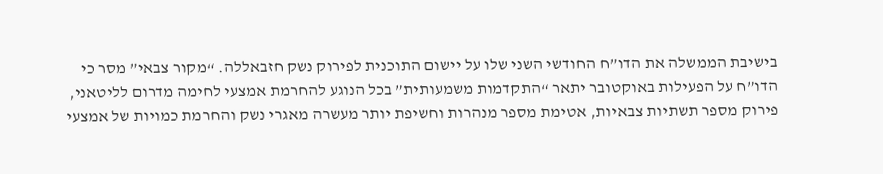בישיבת הממשלה את הדו”ח החודשי השני שלו על יישום התוכנית לפירוק נשק חזבאללה. “מקור צבאי” מסר כי הדו”ח על הפעילות באוקטובר יתאר “התקדמות משמעותית” בכל הנוגע להחרמת אמצעי לחימה מדרום לליטאני, פירוק מספר תשתיות צבאיות, אטימת מספר מנהרות וחשיפת יותר מעשרה מאגרי נשק והחרמת כמויות של אמצעי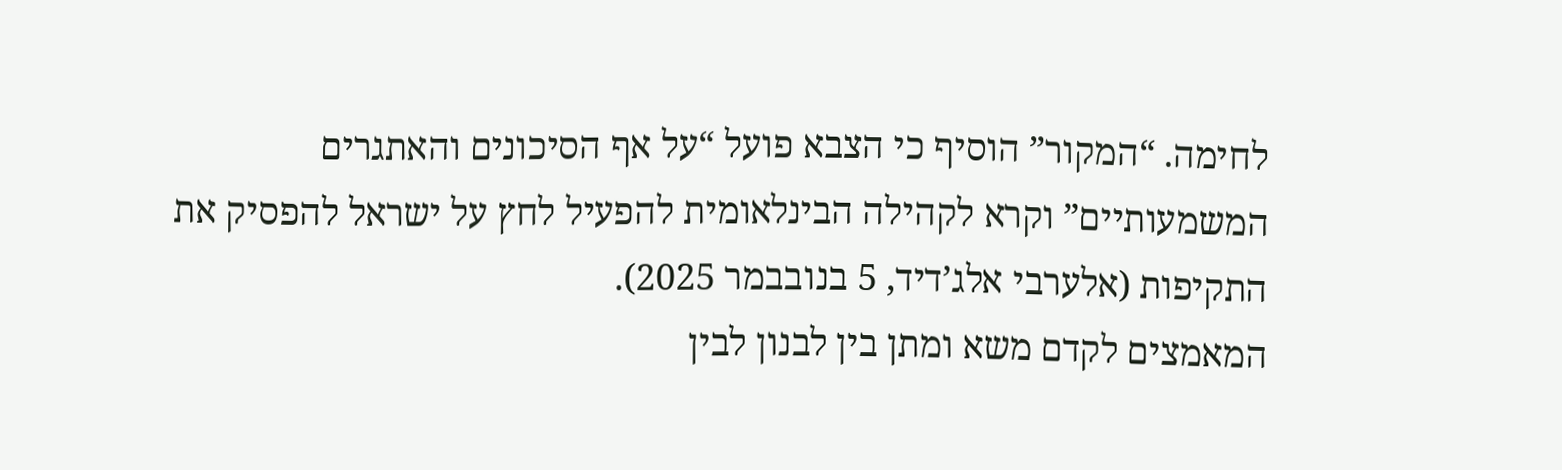לחימה. “המקור” הוסיף כי הצבא פועל “על אף הסיכונים והאתגרים המשמעותיים” וקרא לקהילה הבינלאומית להפעיל לחץ על ישראל להפסיק את התקיפות (אלערבי אלג’דיד, 5 בנובבמר 2025).
המאמצים לקדם משא ומתן בין לבנון לבין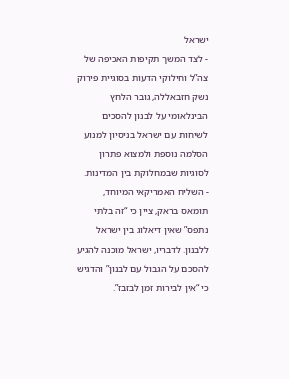ישראל
- לצד המשך תקיפות האכיפה של צה”ל וחילוקי הדעות בסוגיית פירוק נשק חזבאללה, גובר הלחץ הבינלאומי על לבנון להסכים לשיחות עם ישראל בניסיון למנוע הסלמה נוספת ולמצוא פתרון לסוגיות שבמחלוקת בין המדינות.
- השליח האמריקאי המיוחד, תומאס בראק, ציין כי “זה בלתי נתפס” שאין דיאלוג בין ישראל ללבנון. לדבריו, ישראל מוכנה להגיע להסכם על הגבול עם לבנון” והדגיש כי “אין לבירות זמן לבזבז”.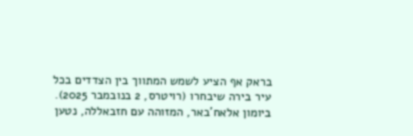בראק אף הציע לשמש המתווך בין הצדדים בכל עיר בירה שיבחרו (רויטרס, 2 בנובמבר 2025). ביומון אלאח’באר, המזוהה עם חזבאללה, נטען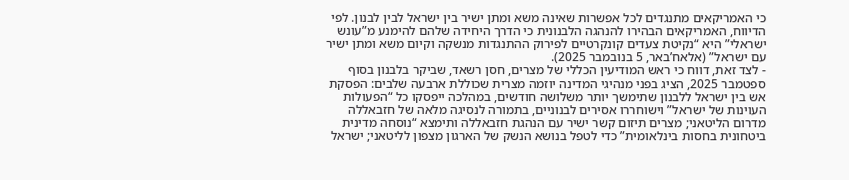כי האמריקאים מתנגדים לכל אפשרות שאינה משא ומתן ישיר בין ישראל לבין לבנון. לפי הדיווח, האמריקאים הבהירו להנהגה הלבנונית כי הדרך היחידה שלהם להימנע מ”עונש ישראלי” היא “נקיטת צעדים קונקרטיים לפירוק ההתנגדות מנשקה וקיום משא ומתן ישיר עם ישראל” (אלאח’באר, 5 בנובמבר 2025).
- לצד זאת, דווח כי ראש המודיעין הכללי של מצרים, חסן רשאד, שביקר בלבנון בסוף ספטמבר 2025, הציג בפני מנהיגי המדינה יוזמה מצרית שכוללת ארבעה שלבים: הפסקת אש בין ישראל ללבנון שתימשך יותר משלושה חודשים, במהלכה ייפסקו כל “הפעולות העוינות של ישראל” וישוחררו אסירים לבנוניים, בתמורה לנסיגה מלאה של חזבאללה מדרום הליטאני; מצרים תיזום קשר ישיר עם הנהגת חזבאללה ותימצא “נוסחה מדינית ביטחונית בחסות בינלאומית” כדי לטפל בנושא הנשק של הארגון מצפון לליטאני; ישראל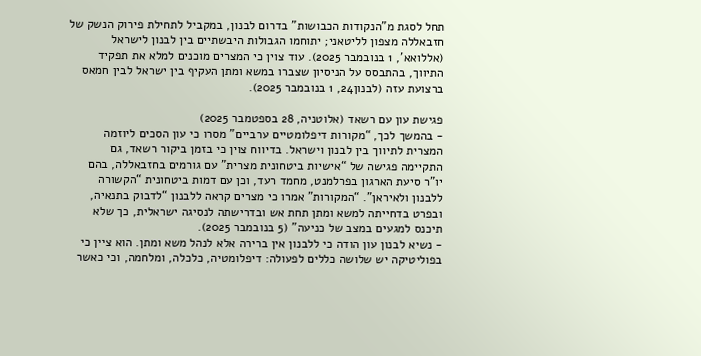תחל לסגת מ”הנקודות הכבושות” בדרום לבנון, במקביל לתחילת פירוק הנשק של חזבאללה מצפון לליטאני; יתוחמו הגבולות היבשתיים בין לבנון לישראל (אללואא’, 1 בנובמבר 2025). עוד צוין כי המצרים מוכנים למלא את תפקיד התיווך, בהתבסס על הניסיון שצברו במשא ומתן העקיף בין ישראל לבין חמאס ברצועת עזה (לבנון24, 1 בנובמבר 2025).

פגישת עון עם רשאד (אלוטניה, 28 בספטמבר 2025)
- בהמשך לכך, “מקורות דיפלומטיים ערביים” מסרו כי עון הסכים ליוזמה המצרית לתיווך בין לבנון וישראל. בדיווח צוין כי בזמן ביקור רשאד, גם התקיימה פגישה של “אישיות ביטחונית מצרית” עם גורמים בחזבאללה, בהם יו”ר סיעת הארגון בפרלמנט, מחמד רעד, וכן עם דמות ביטחונית “הקשורה ללבנון ולאיראן”. “המקורות” אמרו כי מצרים קראה ללבנון “לדבוק בתנאיה, ובפרט בדחייתה למשא ומתן תחת אש ובדרישתה לנסיגה ישראלית, כך שלא תיכנס למגעים במצב של כניעה” (5 בנובמבר 2025).
- נשיא לבנון עון הודה כי ללבנון אין ברירה אלא לנהל משא ומתן. הוא ציין כי בפוליטיקה יש שלושה כללים לפעולה: דיפלומטיה, כלכלה, ומלחמה, וכי כאשר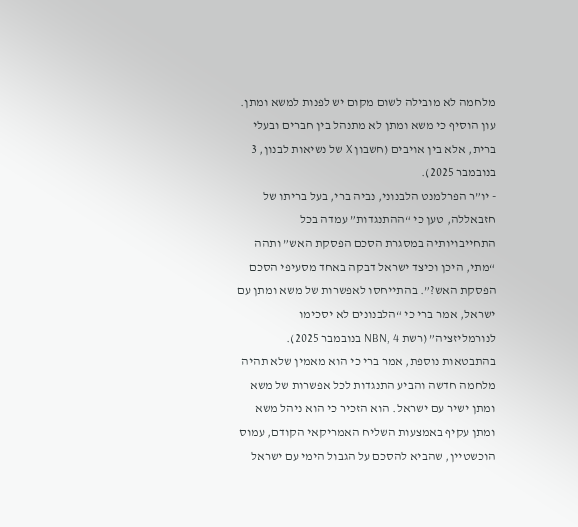מלחמה לא מובילה לשום מקום יש לפנות למשא ומתן. עון הוסיף כי משא ומתן לא מתנהל בין חברים ובעלי ברית, אלא בין אויבים (חשבון X של נשיאות לבנון, 3 בנובמבר 2025).
- יו”ר הפרלמנט הלבנוני, נביה ברי, בעל בריתו של חזבאללה, טען כי “ההתנגדות” עמדה בכל התחייבויותיה במסגרת הסכם הפסקת האש” ותהה “מתי, היכן וכיצד ישראל דבקה באחד מסעיפי הסכם הפסקת האש?”. בהתייחסו לאפשרות של משא ומתן עם ישראל, אמר ברי כי “הלבנונים לא יסכימו לנורמליזציה” (רשת NBN, 4 בנובמבר 2025). בהתבטאות נוספת, אמר ברי כי הוא מאמין שלא תהיה מלחמה חדשה והביע התנגדות לכל אפשרות של משא ומתן ישיר עם ישראל. הוא הזכיר כי הוא ניהל משא ומתן עקיף באמצעות השליח האמריקאי הקודם, עמוס הוכשטיין, שהביא להסכם על הגבול הימי עם ישראל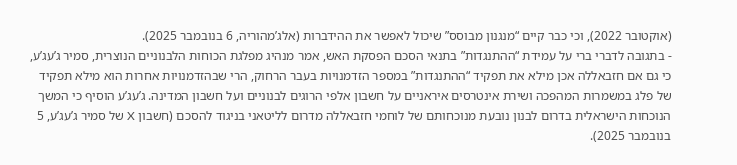(אוקטובר 2022), וכי כבר קיים “מנגנון מבוסס” שיכול לאפשר את ההידברות (אלג’מהוריה, 6 בנובמבר 2025).
- בתגובה לדברי ברי על עמידת “ההתנגדות” בתנאי הסכם הפסקת האש, אמר מנהיג מפלגת הכוחות הלבנוניים הנוצרית, סמיר ג’עג’ע, כי גם אם חזבאללה אכן מילא את תפקיד “ההתנגדות” במספר הזדמנויות בעבר הרחוק, הרי שבהזדמנויות אחרות הוא מילא תפקיד של פלג במשמרות המהפכה ושירת אינטרסים איראניים על חשבון אלפי הרוגים לבנוניים ועל חשבון המדינה. ג’עג’ע הוסיף כי המשך הנוכחות הישראלית בדרום לבנון נובעת מנוכחותם של לוחמי חזבאללה מדרום לליטאני בניגוד להסכם (חשבון X של סמיר ג’עג’ע, 5 בנובמבר 2025).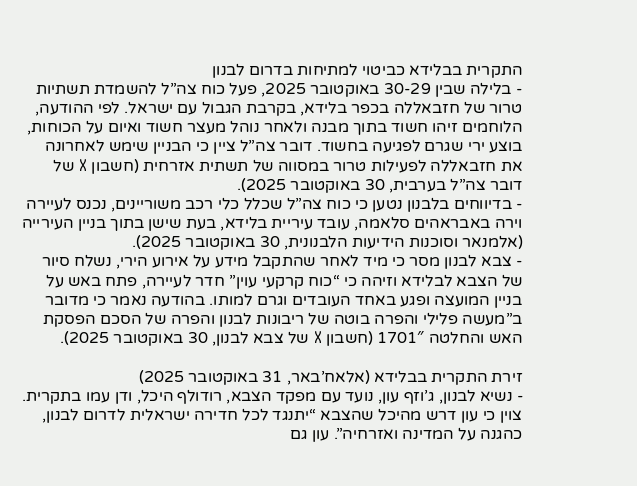התקרית בבלידא כביטוי למתיחות בדרום לבנון
- בלילה שבין 30-29 באוקטובר 2025, פעל כוח צה”ל להשמדת תשתיות טרור של חזבאללה בכפר בלידא, בקרבת הגבול עם ישראל. לפי ההודעה, הלוחמים זיהו חשוד בתוך מבנה ולאחר נוהל מעצר חשוד ואיום על הכוחות, בוצע ירי שגרם לפגיעה בחשוד. דובר צה”ל ציין כי הבניין שימש לאחרונה את חזבאללה לפעילות טרור במסווה של תשתית אזרחית (חשבון X של דובר צה”ל בערבית, 30 באוקטובר 2025).
- בדיווחים בלבנון נטען כי כוח צה”ל שכלל כלי רכב משוריינים, נכנס לעיירה וירה באבראהים סלאמה, עובד עיריית בלידא, בעת שישן בתוך בניין העירייה (אלמנאר וסוכנות הידיעות הלבנונית, 30 באוקטובר 2025).
- צבא לבנון מסר כי מיד לאחר שהתקבל מידע על אירוע הירי, נשלח סיור של הצבא לבלידא וזיהה כי “כוח קרקעי עוין” חדר לעיירה, פתח באש על בניין המועצה ופגע באחד העובדים וגרם למותו. בהודעה נאמר כי מדובר ב”מעשה פלילי והפרה בוטה של ריבונות לבנון והפרה של הסכם הפסקת האש והחלטה 1701″ (חשבון X של צבא לבנון, 30 באוקטובר 2025).

זירת התקרית בבלידא (אלאח’באר, 31 באוקטובר 2025)
- נשיא לבנון, ג’וזף עון, נועד עם מפקד הצבא, רודולף היכל, ודן עמו בתקרית. צוין כי עון דרש מהיכל שהצבא “יתנגד לכל חדירה ישראלית לדרום לבנון, כהגנה על המדינה ואזרחיה”. עון גם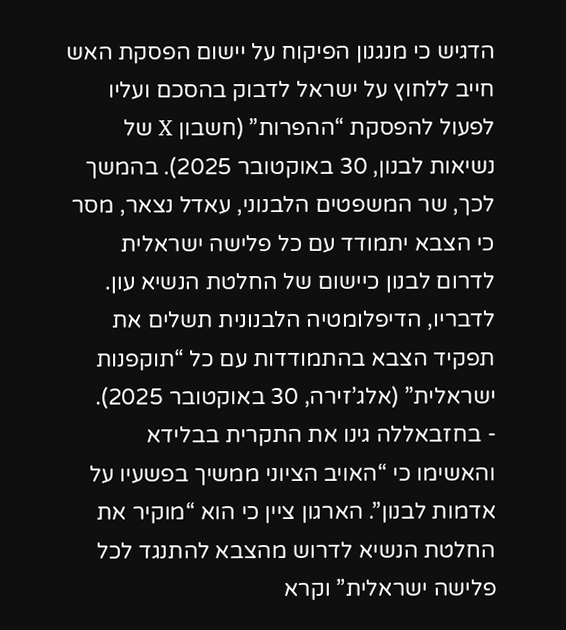הדגיש כי מנגנון הפיקוח על יישום הפסקת האש חייב ללחוץ על ישראל לדבוק בהסכם ועליו לפעול להפסקת “ההפרות” (חשבון X של נשיאות לבנון, 30 באוקטובר 2025). בהמשך לכך, שר המשפטים הלבנוני, עאדל נצאר, מסר כי הצבא יתמודד עם כל פלישה ישראלית לדרום לבנון כיישום של החלטת הנשיא עון. לדבריו, הדיפלומטיה הלבנונית תשלים את תפקיד הצבא בהתמודדות עם כל “תוקפנות ישראלית” (אלג’זירה, 30 באוקטובר 2025).
- בחזבאללה גינו את התקרית בבלידא והאשימו כי “האויב הציוני ממשיך בפשעיו על אדמות לבנון”. הארגון ציין כי הוא “מוקיר את החלטת הנשיא לדרוש מהצבא להתנגד לכל פלישה ישראלית” וקרא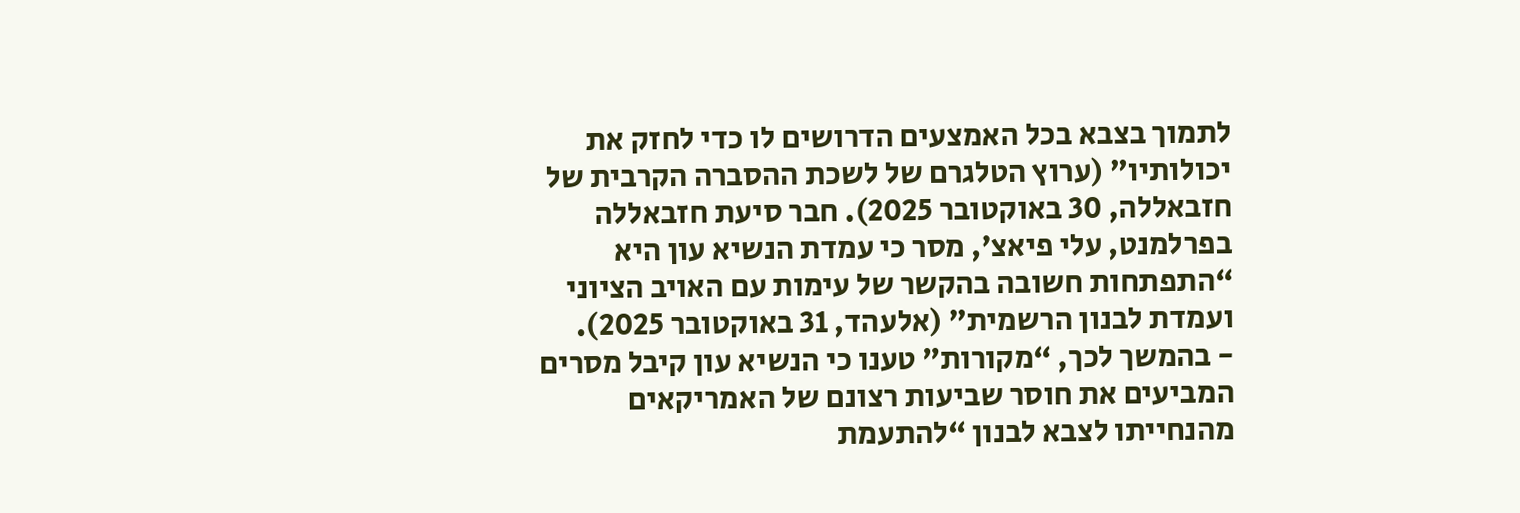לתמוך בצבא בכל האמצעים הדרושים לו כדי לחזק את יכולותיו” (ערוץ הטלגרם של לשכת ההסברה הקרבית של חזבאללה, 30 באוקטובר 2025). חבר סיעת חזבאללה בפרלמנט, עלי פיאצ’, מסר כי עמדת הנשיא עון היא “התפתחות חשובה בהקשר של עימות עם האויב הציוני ועמדת לבנון הרשמית” (אלעהד, 31 באוקטובר 2025).
- בהמשך לכך, “מקורות” טענו כי הנשיא עון קיבל מסרים המביעים את חוסר שביעות רצונם של האמריקאים מהנחייתו לצבא לבנון “להתעמת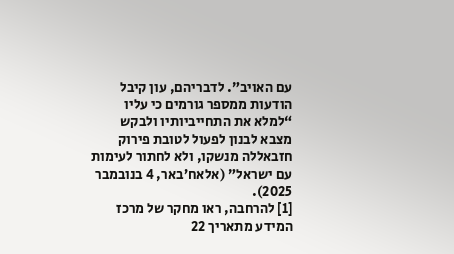עם האויב”. לדבריהם, עון קיבל הודעות ממספר גורמים כי עליו “למלא את התחייביותיו ולבקש מצבא לבנון לפעול לטובת פירוק חזבאללה מנשקו, ולא לחתור לעימות עם ישראל” (אלאח’באר, 4 בנובמבר 2025).
[1] להרחבה, ראו מחקר של מרכז המידע מתאריך 22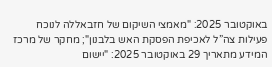באוקטובר 2025: "מאמצי השיקום של חזבאללה לנוכח פעילות צה”ל לאכיפת הפסקת האש בלבנון"; מחקר של מרכז המידע מתאריך 29 באוקטובר 2025: "יישום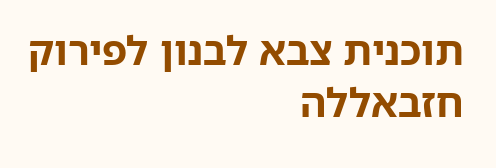תוכנית צבא לבנון לפירוק חזבאללה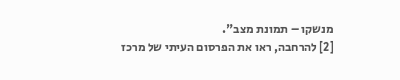מנשקו – תמונת מצב".
[2] להרחבה, ראו את הפרסום העיתי של מרכז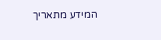המידע מתאריך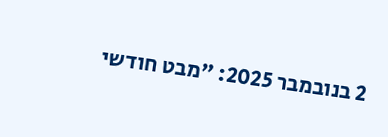2 בנובמבר 2025: "מבט חודשי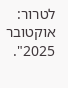לטרור: אוקטובר 2025".